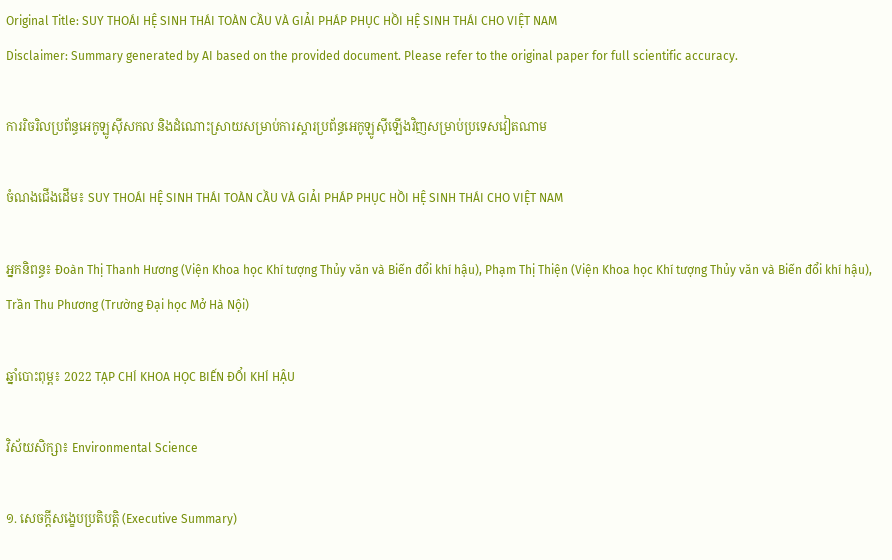Original Title: SUY THOÁI HỆ SINH THÁI TOÀN CẦU VÀ GIẢI PHÁP PHỤC HỒI HỆ SINH THÁI CHO VIỆT NAM
Disclaimer: Summary generated by AI based on the provided document. Please refer to the original paper for full scientific accuracy.

ការរិចរិលប្រព័ន្ធអេកូឡូស៊ីសកល និងដំណោះស្រាយសម្រាប់ការស្តារប្រព័ន្ធអេកូឡូស៊ីឡើងវិញសម្រាប់ប្រទេសវៀតណាម

ចំណងជើងដើម៖ SUY THOÁI HỆ SINH THÁI TOÀN CẦU VÀ GIẢI PHÁP PHỤC HỒI HỆ SINH THÁI CHO VIỆT NAM

អ្នកនិពន្ធ៖ Đoàn Thị Thanh Hương (Viện Khoa học Khí tượng Thủy văn và Biến đổi khí hậu), Phạm Thị Thiện (Viện Khoa học Khí tượng Thủy văn và Biến đổi khí hậu), Trần Thu Phương (Trường Đại học Mở Hà Nội)

ឆ្នាំបោះពុម្ព៖ 2022 TẠP CHÍ KHOA HỌC BIẾN ĐỔI KHÍ HẬU

វិស័យសិក្សា៖ Environmental Science

១. សេចក្តីសង្ខេបប្រតិបត្តិ (Executive Summary)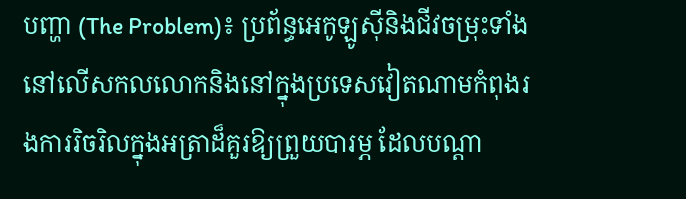បញ្ហា (The Problem)៖ ប្រព័ន្ធអេកូឡូស៊ីនិងជីវចម្រុះទាំងនៅលើសកលលោកនិងនៅក្នុងប្រទេសវៀតណាមកំពុងរងការរិចរិលក្នុងអត្រាដ៏គួរឱ្យព្រួយបារម្ភ ដែលបណ្តា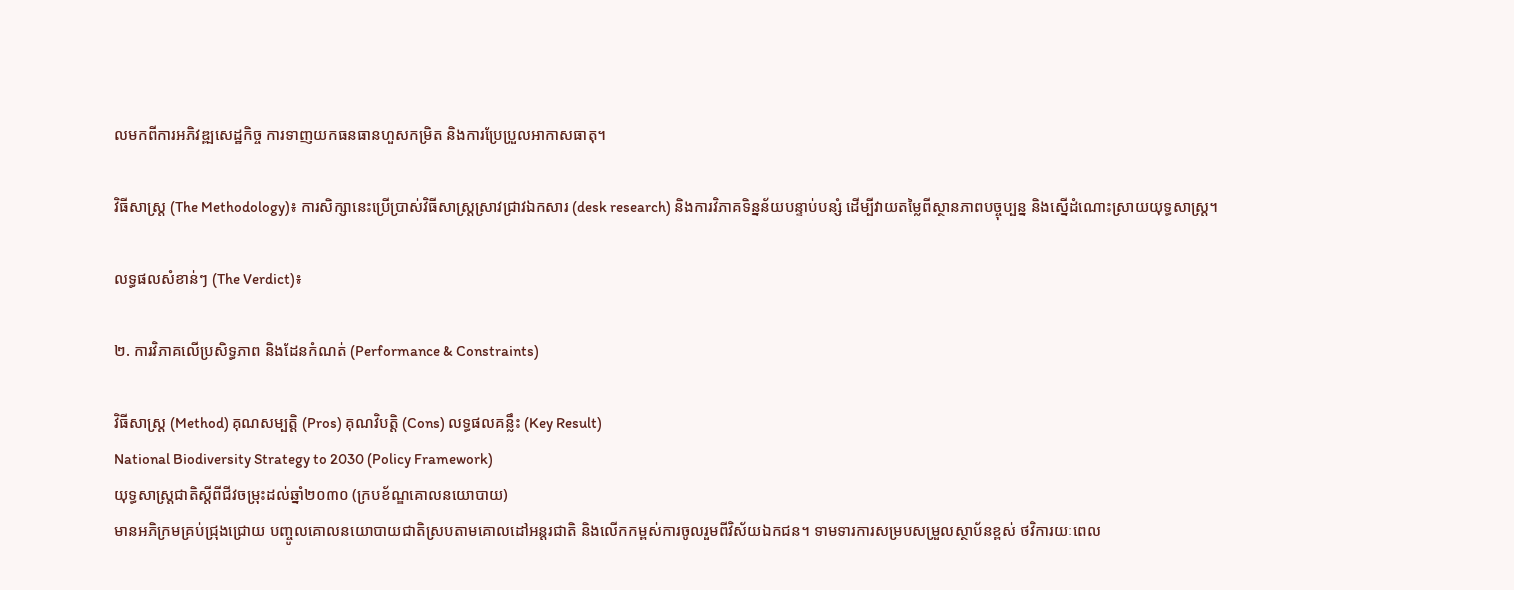លមកពីការអភិវឌ្ឍសេដ្ឋកិច្ច ការទាញយកធនធានហួសកម្រិត និងការប្រែប្រួលអាកាសធាតុ។

វិធីសាស្ត្រ (The Methodology)៖ ការសិក្សានេះប្រើប្រាស់វិធីសាស្ត្រស្រាវជ្រាវឯកសារ (desk research) និងការវិភាគទិន្នន័យបន្ទាប់បន្សំ ដើម្បីវាយតម្លៃពីស្ថានភាពបច្ចុប្បន្ន និងស្នើដំណោះស្រាយយុទ្ធសាស្ត្រ។

លទ្ធផលសំខាន់ៗ (The Verdict)៖

២. ការវិភាគលើប្រសិទ្ធភាព និងដែនកំណត់ (Performance & Constraints)

វិធីសាស្ត្រ (Method) គុណសម្បត្តិ (Pros) គុណវិបត្តិ (Cons) លទ្ធផលគន្លឹះ (Key Result)
National Biodiversity Strategy to 2030 (Policy Framework)
យុទ្ធសាស្ត្រជាតិស្តីពីជីវចម្រុះដល់ឆ្នាំ២០៣០ (ក្របខ័ណ្ឌគោលនយោបាយ)
មានអភិក្រមគ្រប់ជ្រុងជ្រោយ បញ្ចូលគោលនយោបាយជាតិស្របតាមគោលដៅអន្តរជាតិ និងលើកកម្ពស់ការចូលរួមពីវិស័យឯកជន។ ទាមទារការសម្របសម្រួលស្ថាប័នខ្ពស់ ថវិការយៈពេល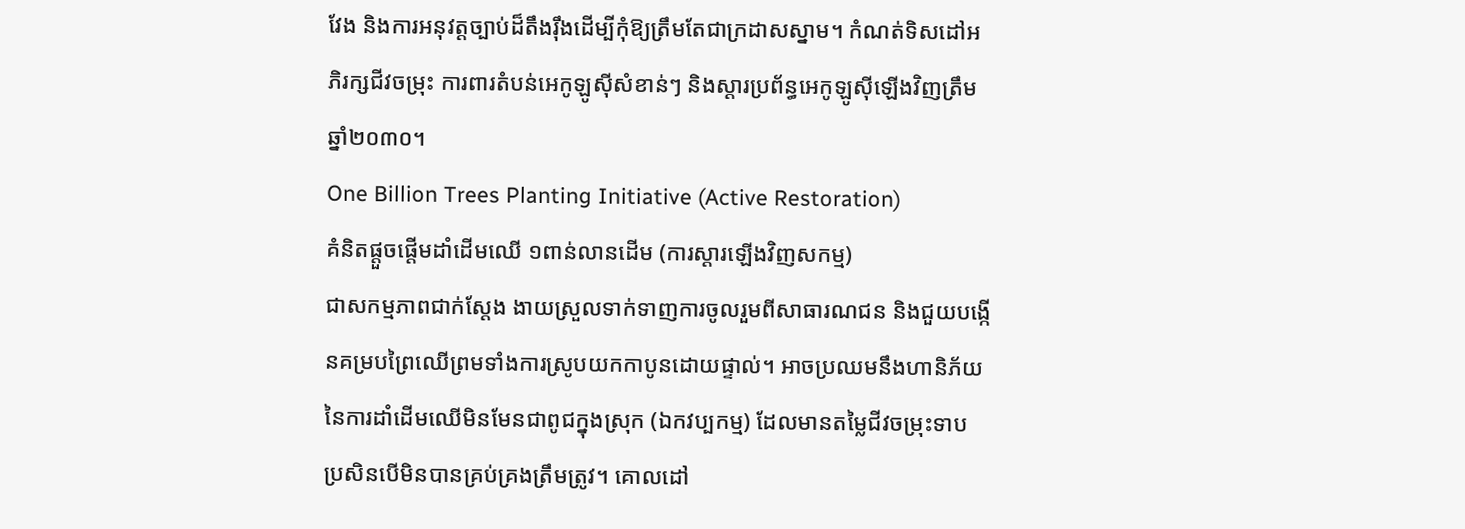វែង និងការអនុវត្តច្បាប់ដ៏តឹងរ៉ឹងដើម្បីកុំឱ្យត្រឹមតែជាក្រដាសស្នាម។ កំណត់ទិសដៅអភិរក្សជីវចម្រុះ ការពារតំបន់អេកូឡូស៊ីសំខាន់ៗ និងស្តារប្រព័ន្ធអេកូឡូស៊ីឡើងវិញត្រឹមឆ្នាំ២០៣០។
One Billion Trees Planting Initiative (Active Restoration)
គំនិតផ្តួចផ្តើមដាំដើមឈើ ១ពាន់លានដើម (ការស្តារឡើងវិញសកម្ម)
ជាសកម្មភាពជាក់ស្តែង ងាយស្រួលទាក់ទាញការចូលរួមពីសាធារណជន និងជួយបង្កើនគម្របព្រៃឈើព្រមទាំងការស្រូបយកកាបូនដោយផ្ទាល់។ អាចប្រឈមនឹងហានិភ័យនៃការដាំដើមឈើមិនមែនជាពូជក្នុងស្រុក (ឯកវប្បកម្ម) ដែលមានតម្លៃជីវចម្រុះទាប ប្រសិនបើមិនបានគ្រប់គ្រងត្រឹមត្រូវ។ គោលដៅ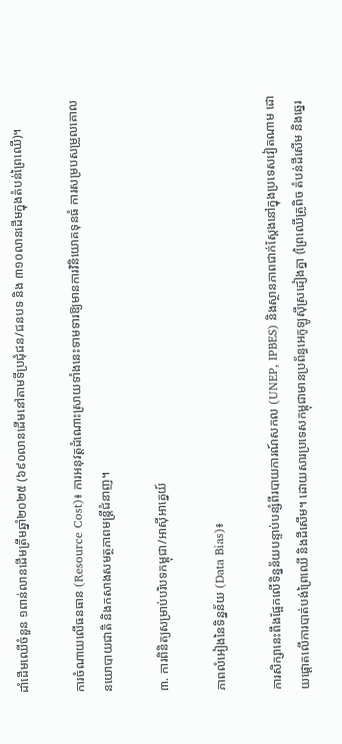ដាំដើមឈើចំនួន ១ពាន់លានដើមត្រឹមឆ្នាំ២០២៥ (៦៩០លានដើមនៅតាមទីប្រជុំជន/ជនបទ និង ៣១០លានដើមក្នុងតំបន់ព្រៃឈើ)។

ការចំណាយលើធនធាន (Resource Cost)៖ ការអនុវត្តដំណោះស្រាយទាំងនេះទាមទារឱ្យមានការវិនិយោគទុនធំ ការសម្របសម្រួលគោលនយោបាយជាតិ និងកសាងសមត្ថភាពមន្ត្រីជំនាញ។

៣. ការពិនិត្យសម្រាប់បរិបទកម្ពុជា/អាស៊ីអាគ្នេយ៍

ភាពលំអៀងនៃទិន្នន័យ (Data Bias)៖

ការសិក្សានេះពឹងផ្អែកលើទិន្នន័យបន្ទាប់បន្សំពីរបាយការណ៍សកល (UNEP, IPBES) និងស្ថានភាពជាក់ស្តែងនៅក្នុងប្រទេសវៀតណាម ដោយផ្តោតលើការបាត់បង់ព្រៃឈើ និងដីសើម។ ដោយសារប្រទេសកម្ពុជាមានប្រព័ន្ធអេកូឡូស៊ីស្រដៀងគ្នា (ព្រៃឈើត្រូពិច តំបន់ដីសើម និងឆ្នេរ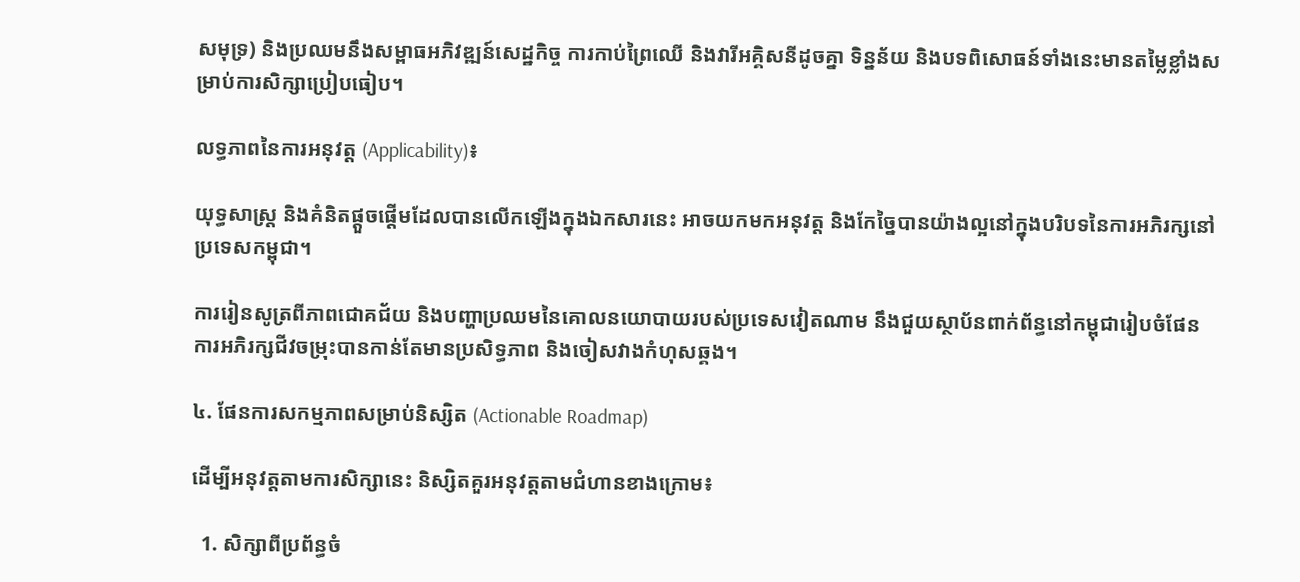សមុទ្រ) និងប្រឈមនឹងសម្ពាធអភិវឌ្ឍន៍សេដ្ឋកិច្ច ការកាប់ព្រៃឈើ និងវារីអគ្គិសនីដូចគ្នា ទិន្នន័យ និងបទពិសោធន៍ទាំងនេះមានតម្លៃខ្លាំងសម្រាប់ការសិក្សាប្រៀបធៀប។

លទ្ធភាពនៃការអនុវត្ត (Applicability)៖

យុទ្ធសាស្ត្រ និងគំនិតផ្តួចផ្តើមដែលបានលើកឡើងក្នុងឯកសារនេះ អាចយកមកអនុវត្ត និងកែច្នៃបានយ៉ាងល្អនៅក្នុងបរិបទនៃការអភិរក្សនៅប្រទេសកម្ពុជា។

ការរៀនសូត្រពីភាពជោគជ័យ និងបញ្ហាប្រឈមនៃគោលនយោបាយរបស់ប្រទេសវៀតណាម នឹងជួយស្ថាប័នពាក់ព័ន្ធនៅកម្ពុជារៀបចំផែនការអភិរក្សជីវចម្រុះបានកាន់តែមានប្រសិទ្ធភាព និងចៀសវាងកំហុសឆ្គង។

៤. ផែនការសកម្មភាពសម្រាប់និស្សិត (Actionable Roadmap)

ដើម្បីអនុវត្តតាមការសិក្សានេះ និស្សិតគួរអនុវត្តតាមជំហានខាងក្រោម៖

  1. សិក្សាពីប្រព័ន្ធចំ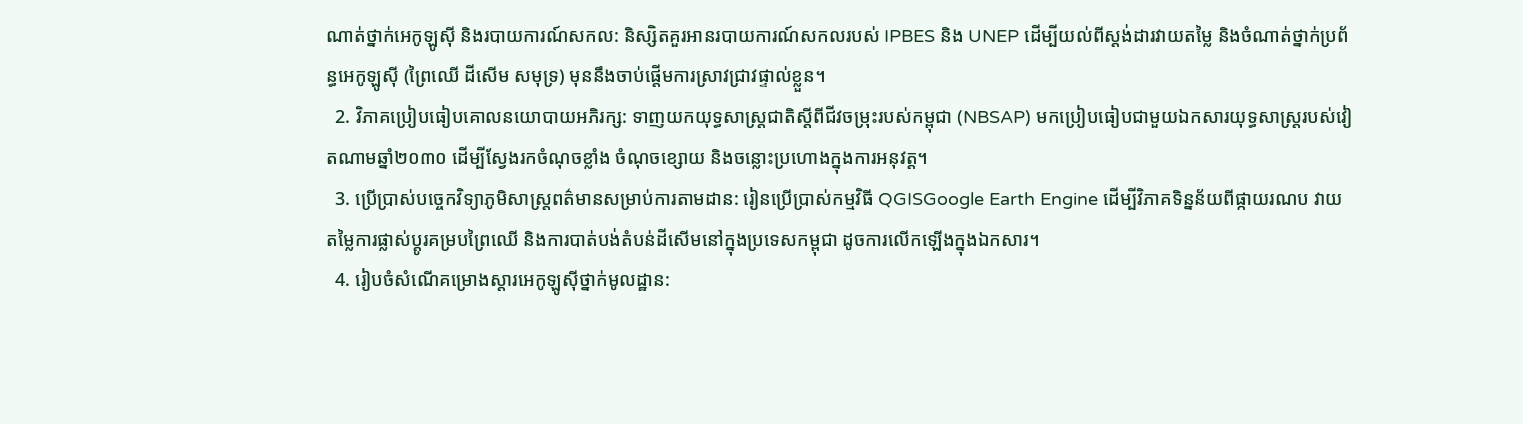ណាត់ថ្នាក់អេកូឡូស៊ី និងរបាយការណ៍សកល: និស្សិតគួរអានរបាយការណ៍សកលរបស់ IPBES និង UNEP ដើម្បីយល់ពីស្តង់ដារវាយតម្លៃ និងចំណាត់ថ្នាក់ប្រព័ន្ធអេកូឡូស៊ី (ព្រៃឈើ ដីសើម សមុទ្រ) មុននឹងចាប់ផ្តើមការស្រាវជ្រាវផ្ទាល់ខ្លួន។
  2. វិភាគប្រៀបធៀបគោលនយោបាយអភិរក្ស: ទាញយកយុទ្ធសាស្ត្រជាតិស្តីពីជីវចម្រុះរបស់កម្ពុជា (NBSAP) មកប្រៀបធៀបជាមួយឯកសារយុទ្ធសាស្ត្ររបស់វៀតណាមឆ្នាំ២០៣០ ដើម្បីស្វែងរកចំណុចខ្លាំង ចំណុចខ្សោយ និងចន្លោះប្រហោងក្នុងការអនុវត្ត។
  3. ប្រើប្រាស់បច្ចេកវិទ្យាភូមិសាស្ត្រពត៌មានសម្រាប់ការតាមដាន: រៀនប្រើប្រាស់កម្មវិធី QGISGoogle Earth Engine ដើម្បីវិភាគទិន្នន័យពីផ្កាយរណប វាយតម្លៃការផ្លាស់ប្តូរគម្របព្រៃឈើ និងការបាត់បង់តំបន់ដីសើមនៅក្នុងប្រទេសកម្ពុជា ដូចការលើកឡើងក្នុងឯកសារ។
  4. រៀបចំសំណើគម្រោងស្តារអេកូឡូស៊ីថ្នាក់មូលដ្ឋាន: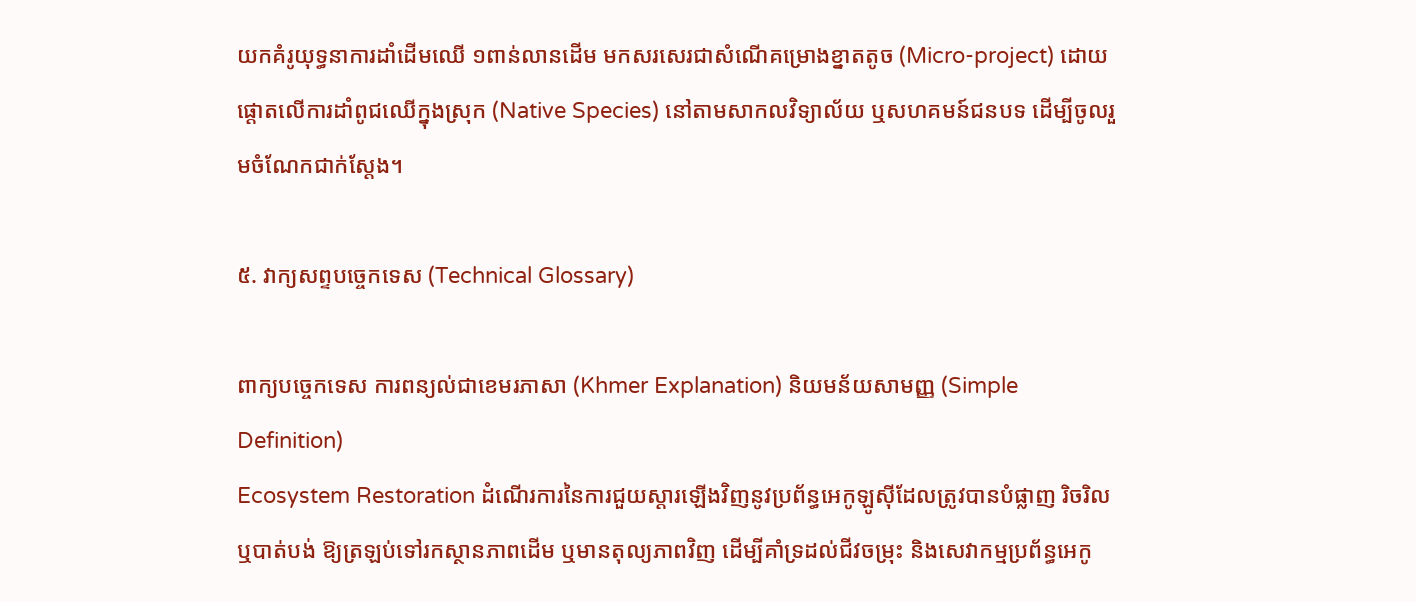យកគំរូយុទ្ធនាការដាំដើមឈើ ១ពាន់លានដើម មកសរសេរជាសំណើគម្រោងខ្នាតតូច (Micro-project) ដោយផ្តោតលើការដាំពូជឈើក្នុងស្រុក (Native Species) នៅតាមសាកលវិទ្យាល័យ ឬសហគមន៍ជនបទ ដើម្បីចូលរួមចំណែកជាក់ស្តែង។

៥. វាក្យសព្ទបច្ចេកទេស (Technical Glossary)

ពាក្យបច្ចេកទេស ការពន្យល់ជាខេមរភាសា (Khmer Explanation) និយមន័យសាមញ្ញ (Simple Definition)
Ecosystem Restoration ដំណើរការនៃការជួយស្តារឡើងវិញនូវប្រព័ន្ធអេកូឡូស៊ីដែលត្រូវបានបំផ្លាញ រិចរិល ឬបាត់បង់ ឱ្យត្រឡប់ទៅរកស្ថានភាពដើម ឬមានតុល្យភាពវិញ ដើម្បីគាំទ្រដល់ជីវចម្រុះ និងសេវាកម្មប្រព័ន្ធអេកូ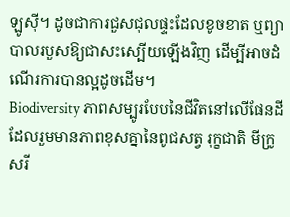ឡូស៊ី។ ដូចជាការជួសជុលផ្ទះដែលខូចខាត ឬព្យាបាលរបួសឱ្យជាសះស្បើយឡើងវិញ ដើម្បីអាចដំណើរការបានល្អដូចដើម។
Biodiversity ភាពសម្បូរបែបនៃជីវិតនៅលើផែនដី ដែលរួមមានភាពខុសគ្នានៃពូជសត្វ រុក្ខជាតិ មីក្រូសរី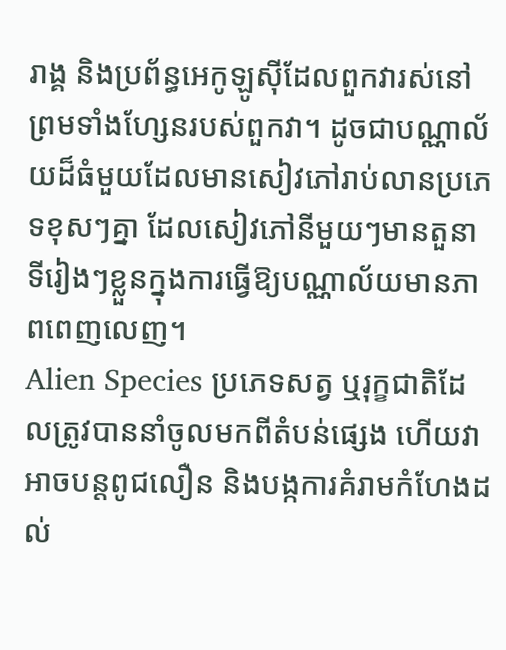រាង្គ និងប្រព័ន្ធអេកូឡូស៊ីដែលពួកវារស់នៅ ព្រមទាំងហ្សែនរបស់ពួកវា។ ដូចជាបណ្ណាល័យដ៏ធំមួយដែលមានសៀវភៅរាប់លានប្រភេទខុសៗគ្នា ដែលសៀវភៅនីមួយៗមានតួនាទីរៀងៗខ្លួនក្នុងការធ្វើឱ្យបណ្ណាល័យមានភាពពេញលេញ។
Alien Species ប្រភេទសត្វ ឬរុក្ខជាតិដែលត្រូវបាននាំចូលមកពីតំបន់ផ្សេង ហើយវាអាចបន្តពូជលឿន និងបង្កការគំរាមកំហែងដល់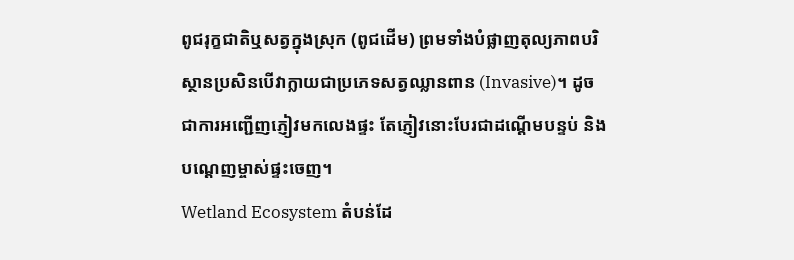ពូជរុក្ខជាតិឬសត្វក្នុងស្រុក (ពូជដើម) ព្រមទាំងបំផ្លាញតុល្យភាពបរិស្ថានប្រសិនបើវាក្លាយជាប្រភេទសត្វឈ្លានពាន (Invasive)។ ដូចជាការអញ្ជើញភ្ញៀវមកលេងផ្ទះ តែភ្ញៀវនោះបែរជាដណ្តើមបន្ទប់ និងបណ្តេញម្ចាស់ផ្ទះចេញ។
Wetland Ecosystem តំបន់ដែ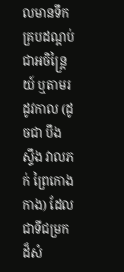លមានទឹកគ្របដណ្តប់ជាអចិន្ត្រៃយ៍ ឬតាមរដូវកាល (ដូចជា បឹង ស្ទឹង វាលភក់ ព្រៃកោងកាង) ដែលជាទីជម្រកដ៏សំ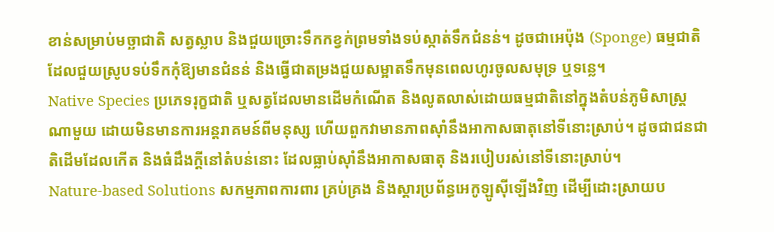ខាន់សម្រាប់មច្ឆាជាតិ សត្វស្លាប និងជួយច្រោះទឹកកខ្វក់ព្រមទាំងទប់ស្កាត់ទឹកជំនន់។ ដូចជាអេប៉ុង (Sponge) ធម្មជាតិ ដែលជួយស្រូបទប់ទឹកកុំឱ្យមានជំនន់ និងធ្វើជាតម្រងជួយសម្អាតទឹកមុនពេលហូរចូលសមុទ្រ ឬទន្លេ។
Native Species ប្រភេទរុក្ខជាតិ ឬសត្វដែលមានដើមកំណើត និងលូតលាស់ដោយធម្មជាតិនៅក្នុងតំបន់ភូមិសាស្ត្រណាមួយ ដោយមិនមានការអន្តរាគមន៍ពីមនុស្ស ហើយពួកវាមានភាពស៊ាំនឹងអាកាសធាតុនៅទីនោះស្រាប់។ ដូចជាជនជាតិដើមដែលកើត និងធំដឹងក្តីនៅតំបន់នោះ ដែលធ្លាប់ស៊ាំនឹងអាកាសធាតុ និងរបៀបរស់នៅទីនោះស្រាប់។
Nature-based Solutions សកម្មភាពការពារ គ្រប់គ្រង និងស្តារប្រព័ន្ធអេកូឡូស៊ីឡើងវិញ ដើម្បីដោះស្រាយប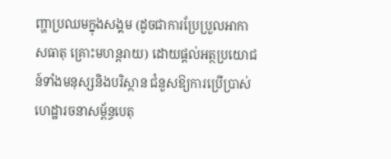ញ្ហាប្រឈមក្នុងសង្គម (ដូចជាការប្រែប្រួលអាកាសធាតុ គ្រោះមហន្តរាយ) ដោយផ្តល់អត្ថប្រយោជន៍ទាំងមនុស្សនិងបរិស្ថាន ជំនួសឱ្យការប្រើប្រាស់ហេដ្ឋារចនាសម្ព័ន្ធបេតុ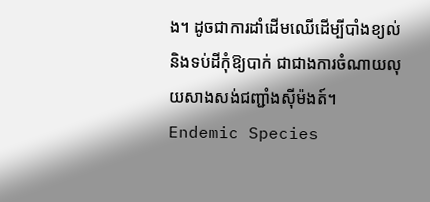ង។ ដូចជាការដាំដើមឈើដើម្បីបាំងខ្យល់ និងទប់ដីកុំឱ្យបាក់ ជាជាងការចំណាយលុយសាងសង់ជញ្ជាំងស៊ីម៉ងត៍។
Endemic Species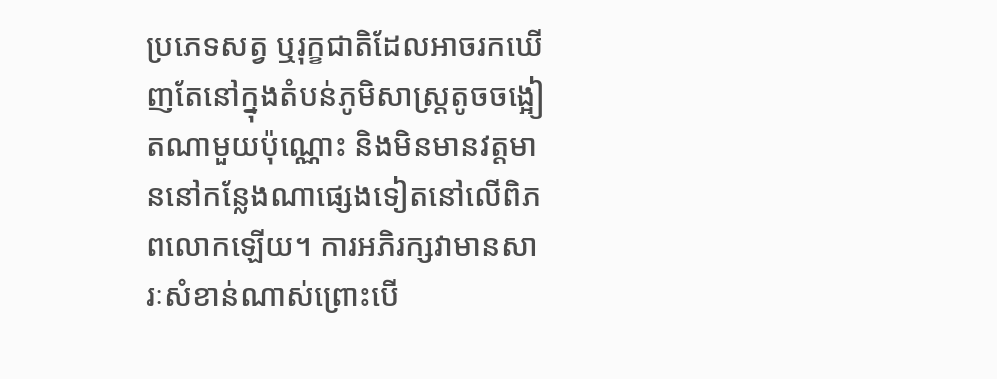ប្រភេទសត្វ ឬរុក្ខជាតិដែលអាចរកឃើញតែនៅក្នុងតំបន់ភូមិសាស្ត្រតូចចង្អៀតណាមួយប៉ុណ្ណោះ និងមិនមានវត្តមាននៅកន្លែងណាផ្សេងទៀតនៅលើពិភពលោកឡើយ។ ការអភិរក្សវាមានសារៈសំខាន់ណាស់ព្រោះបើ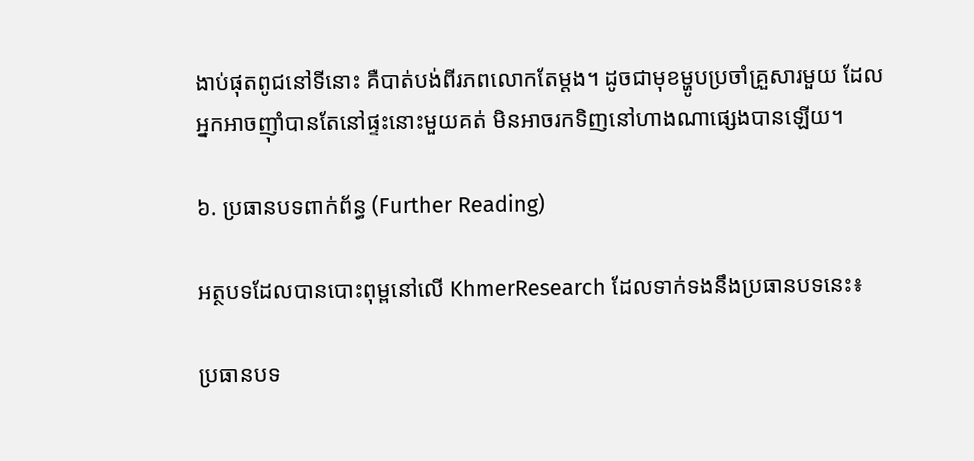ងាប់ផុតពូជនៅទីនោះ គឺបាត់បង់ពីរភពលោកតែម្តង។ ដូចជាមុខម្ហូបប្រចាំគ្រួសារមួយ ដែលអ្នកអាចញ៉ាំបានតែនៅផ្ទះនោះមួយគត់ មិនអាចរកទិញនៅហាងណាផ្សេងបានឡើយ។

៦. ប្រធានបទពាក់ព័ន្ធ (Further Reading)

អត្ថបទដែលបានបោះពុម្ពនៅលើ KhmerResearch ដែលទាក់ទងនឹងប្រធានបទនេះ៖

ប្រធានបទ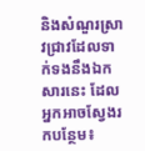និងសំណួរស្រាវជ្រាវដែលទាក់ទងនឹងឯកសារនេះ ដែលអ្នកអាចស្វែងរកបន្ថែម៖